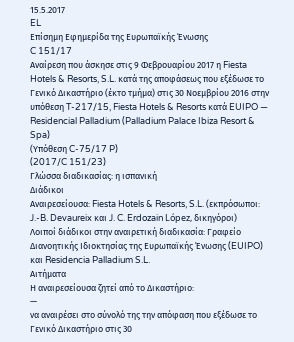15.5.2017
EL
Επίσημη Εφημερίδα της Ευρωπαϊκής Ένωσης
C 151/17
Αναίρεση που άσκησε στις 9 Φεβρουαρίου 2017 η Fiesta Hotels & Resorts, S.L. κατά της αποφάσεως που εξέδωσε το Γενικό Δικαστήριο (έκτο τμήμα) στις 30 Νοεμβρίου 2016 στην υπόθεση T-217/15, Fiesta Hotels & Resorts κατά EUIPO — Residencial Palladium (Palladium Palace Ibiza Resort & Spa)
(Υπόθεση C-75/17 P)
(2017/C 151/23)
Γλώσσα διαδικασίας: η ισπανική
Διάδικοι
Αναιρεσείουσα: Fiesta Hotels & Resorts, S.L. (εκπρόσωποι: J.-B. Devaureix και J. C. Erdozain López, δικηγόροι)
Λοιποί διάδικοι στην αναιρετική διαδικασία: Γραφείο Διανοητικής Ιδιοκτησίας της Ευρωπαϊκής Ένωσης (EUIPO) και Residencia Palladium S.L.
Αιτήματα
Η αναιρεσείουσα ζητεί από το Δικαστήριο:
—
να αναιρέσει στο σύνολό της την απόφαση που εξέδωσε το Γενικό Δικαστήριο στις 30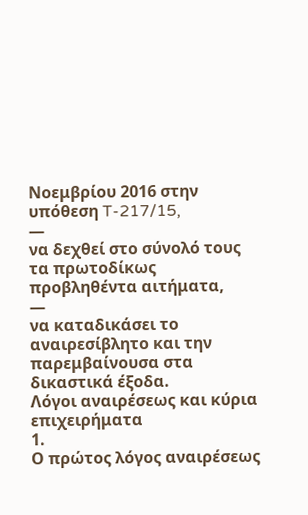Νοεμβρίου 2016 στην υπόθεση T-217/15,
—
να δεχθεί στο σύνολό τους τα πρωτοδίκως προβληθέντα αιτήματα,
—
να καταδικάσει το αναιρεσίβλητο και την παρεμβαίνουσα στα δικαστικά έξοδα.
Λόγοι αναιρέσεως και κύρια επιχειρήματα
1.
Ο πρώτος λόγος αναιρέσεως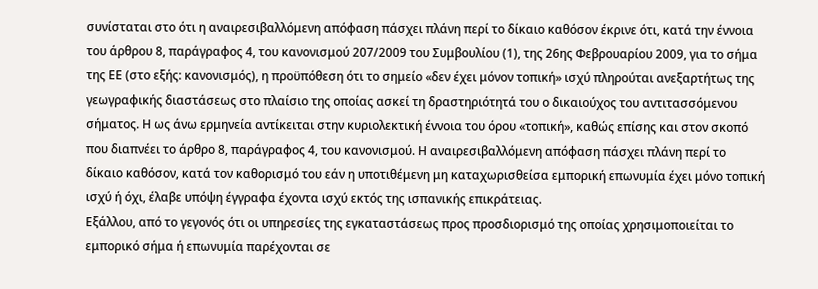συνίσταται στο ότι η αναιρεσιβαλλόμενη απόφαση πάσχει πλάνη περί το δίκαιο καθόσον έκρινε ότι, κατά την έννοια του άρθρου 8, παράγραφος 4, του κανονισμού 207/2009 του Συμβουλίου (1), της 26ης Φεβρουαρίου 2009, για το σήμα της ΕΕ (στο εξής: κανονισμός), η προϋπόθεση ότι το σημείο «δεν έχει μόνον τοπική» ισχύ πληρούται ανεξαρτήτως της γεωγραφικής διαστάσεως στο πλαίσιο της οποίας ασκεί τη δραστηριότητά του ο δικαιούχος του αντιτασσόμενου σήματος. Η ως άνω ερμηνεία αντίκειται στην κυριολεκτική έννοια του όρου «τοπική», καθώς επίσης και στον σκοπό που διαπνέει το άρθρο 8, παράγραφος 4, του κανονισμού. Η αναιρεσιβαλλόμενη απόφαση πάσχει πλάνη περί το δίκαιο καθόσον, κατά τον καθορισμό του εάν η υποτιθέμενη μη καταχωρισθείσα εμπορική επωνυμία έχει μόνο τοπική ισχύ ή όχι, έλαβε υπόψη έγγραφα έχοντα ισχύ εκτός της ισπανικής επικράτειας.
Εξάλλου, από το γεγονός ότι οι υπηρεσίες της εγκαταστάσεως προς προσδιορισμό της οποίας χρησιμοποιείται το εμπορικό σήμα ή επωνυμία παρέχονται σε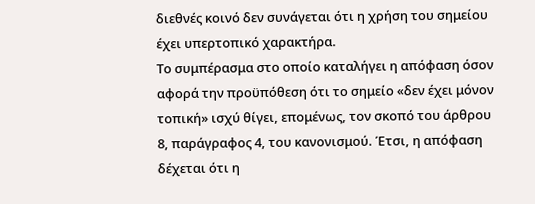διεθνές κοινό δεν συνάγεται ότι η χρήση του σημείου έχει υπερτοπικό χαρακτήρα.
Το συμπέρασμα στο οποίο καταλήγει η απόφαση όσον αφορά την προϋπόθεση ότι το σημείο «δεν έχει μόνον τοπική» ισχύ θίγει, επομένως, τον σκοπό του άρθρου 8, παράγραφος 4, του κανονισμού. Έτσι, η απόφαση δέχεται ότι η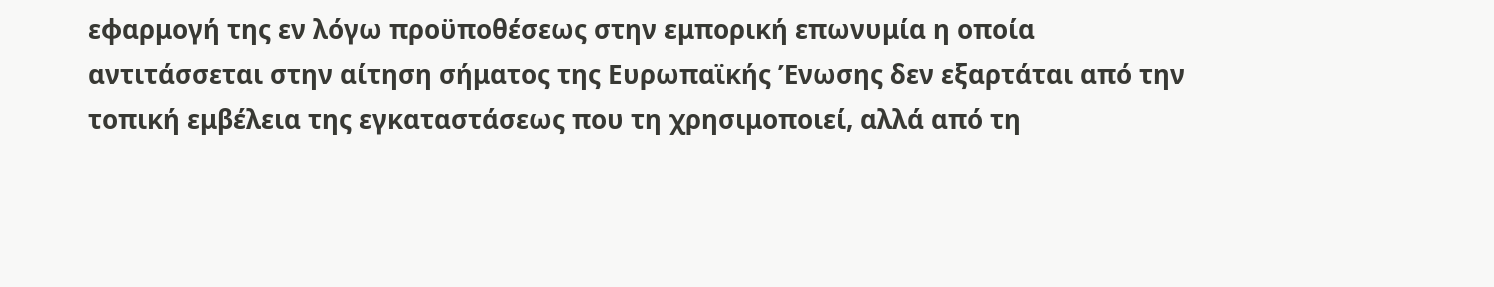εφαρμογή της εν λόγω προϋποθέσεως στην εμπορική επωνυμία η οποία αντιτάσσεται στην αίτηση σήματος της Ευρωπαϊκής Ένωσης δεν εξαρτάται από την τοπική εμβέλεια της εγκαταστάσεως που τη χρησιμοποιεί, αλλά από τη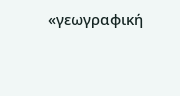«γεωγραφική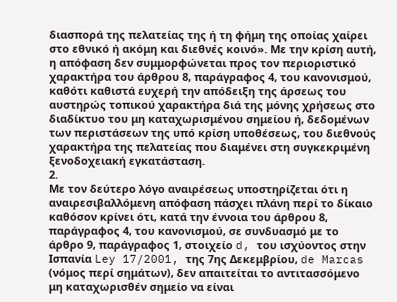διασπορά της πελατείας της ή τη φήμη της οποίας χαίρει στο εθνικό ή ακόμη και διεθνές κοινό». Με την κρίση αυτή, η απόφαση δεν συμμορφώνεται προς τον περιοριστικό χαρακτήρα του άρθρου 8, παράγραφος 4, του κανονισμού, καθότι καθιστά ευχερή την απόδειξη της άρσεως του αυστηρώς τοπικού χαρακτήρα διά της μόνης χρήσεως στο διαδίκτυο του μη καταχωρισμένου σημείου ή, δεδομένων των περιστάσεων της υπό κρίση υποθέσεως, του διεθνούς χαρακτήρα της πελατείας που διαμένει στη συγκεκριμένη ξενοδοχειακή εγκατάσταση.
2.
Με τον δεύτερο λόγο αναιρέσεως υποστηρίζεται ότι η αναιρεσιβαλλόμενη απόφαση πάσχει πλάνη περί το δίκαιο καθόσον κρίνει ότι, κατά την έννοια του άρθρου 8, παράγραφος 4, του κανονισμού, σε συνδυασμό με το άρθρο 9, παράγραφος 1, στοιχείο d, του ισχύοντος στην Ισπανία Ley 17/2001, της 7ης Δεκεμβρίου, de Marcas (νόμος περί σημάτων), δεν απαιτείται το αντιτασσόμενο μη καταχωρισθέν σημείο να είναι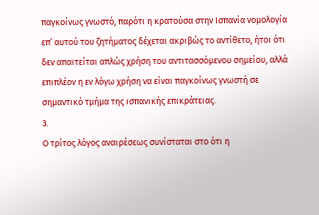παγκοίνως γνωστό, παρότι η κρατούσα στην Ισπανία νομολογία επ’ αυτού του ζητήματος δέχεται ακριβώς το αντίθετο, ήτοι ότι δεν απαιτείται απλώς χρήση του αντιτασσόμενου σημείου, αλλά επιπλέον η εν λόγω χρήση να είναι παγκοίνως γνωστή σε σημαντικό τμήμα της ισπανικής επικράτειας.
3.
Ο τρίτος λόγος αναιρέσεως συνίσταται στο ότι η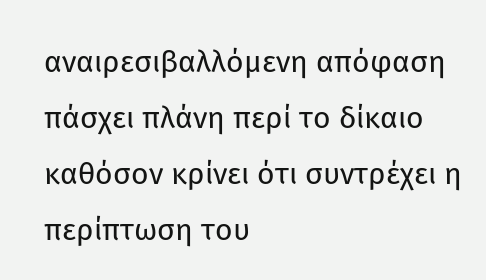αναιρεσιβαλλόμενη απόφαση πάσχει πλάνη περί το δίκαιο καθόσον κρίνει ότι συντρέχει η περίπτωση του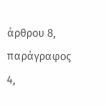άρθρου 8, παράγραφος 4,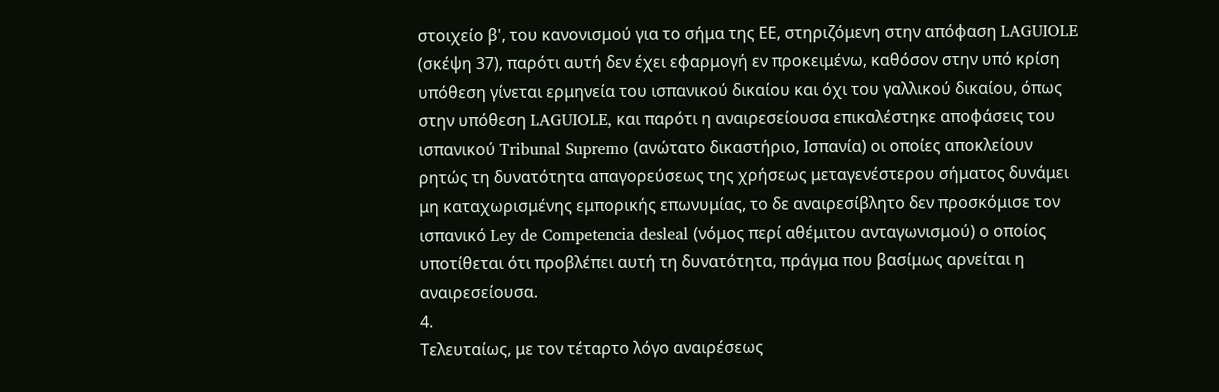στοιχείο β', του κανονισμού για το σήμα της ΕΕ, στηριζόμενη στην απόφαση LAGUIOLE (σκέψη 37), παρότι αυτή δεν έχει εφαρμογή εν προκειμένω, καθόσον στην υπό κρίση υπόθεση γίνεται ερμηνεία του ισπανικού δικαίου και όχι του γαλλικού δικαίου, όπως στην υπόθεση LAGUIOLE, και παρότι η αναιρεσείουσα επικαλέστηκε αποφάσεις του ισπανικού Tribunal Supremo (ανώτατο δικαστήριο, Ισπανία) οι οποίες αποκλείουν ρητώς τη δυνατότητα απαγορεύσεως της χρήσεως μεταγενέστερου σήματος δυνάμει μη καταχωρισμένης εμπορικής επωνυμίας, το δε αναιρεσίβλητο δεν προσκόμισε τον ισπανικό Ley de Competencia desleal (νόμος περί αθέμιτου ανταγωνισμού) ο οποίος υποτίθεται ότι προβλέπει αυτή τη δυνατότητα, πράγμα που βασίμως αρνείται η αναιρεσείουσα.
4.
Τελευταίως, με τον τέταρτο λόγο αναιρέσεως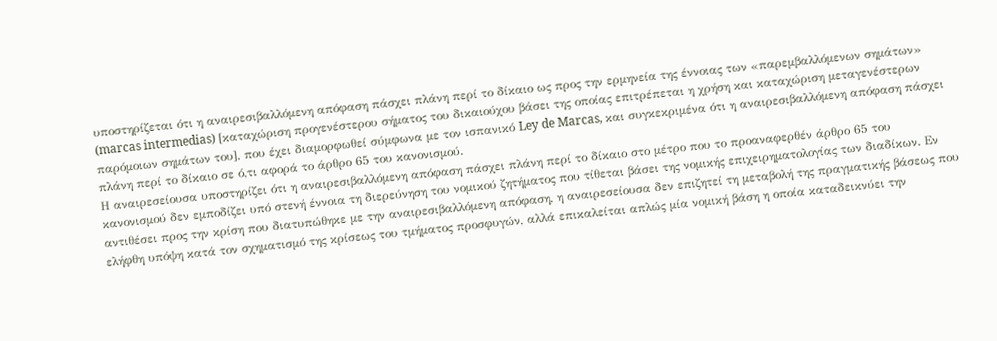υποστηρίζεται ότι η αναιρεσιβαλλόμενη απόφαση πάσχει πλάνη περί το δίκαιο ως προς την ερμηνεία της έννοιας των «παρεμβαλλόμενων σημάτων» (marcas intermedias) [καταχώριση προγενέστερου σήματος του δικαιούχου βάσει της οποίας επιτρέπεται η χρήση και καταχώριση μεταγενέστερων παρόμοιων σημάτων του], που έχει διαμορφωθεί σύμφωνα με τον ισπανικό Ley de Marcas, και συγκεκριμένα ότι η αναιρεσιβαλλόμενη απόφαση πάσχει πλάνη περί το δίκαιο σε ό,τι αφορά το άρθρο 65 του κανονισμού.
Η αναιρεσείουσα υποστηρίζει ότι η αναιρεσιβαλλόμενη απόφαση πάσχει πλάνη περί το δίκαιο στο μέτρο που το προαναφερθέν άρθρο 65 του κανονισμού δεν εμποδίζει υπό στενή έννοια τη διερεύνηση του νομικού ζητήματος που τίθεται βάσει της νομικής επιχειρηματολογίας των διαδίκων. Εν αντιθέσει προς την κρίση που διατυπώθηκε με την αναιρεσιβαλλόμενη απόφαση, η αναιρεσείουσα δεν επιζητεί τη μεταβολή της πραγματικής βάσεως που ελήφθη υπόψη κατά τον σχηματισμό της κρίσεως του τμήματος προσφυγών, αλλά επικαλείται απλώς μία νομική βάση η οποία καταδεικνύει την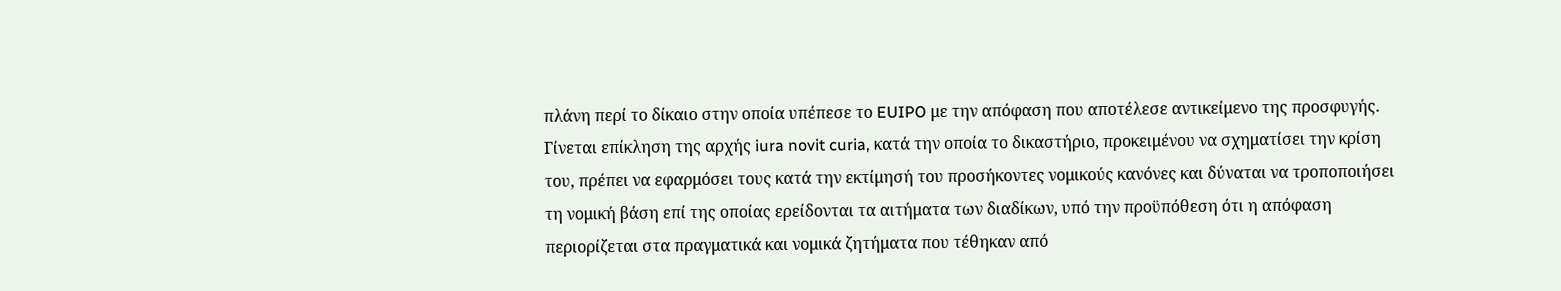πλάνη περί το δίκαιο στην οποία υπέπεσε το EUIPO με την απόφαση που αποτέλεσε αντικείμενο της προσφυγής.
Γίνεται επίκληση της αρχής iura novit curia, κατά την οποία το δικαστήριο, προκειμένου να σχηματίσει την κρίση του, πρέπει να εφαρμόσει τους κατά την εκτίμησή του προσήκοντες νομικούς κανόνες και δύναται να τροποποιήσει τη νομική βάση επί της οποίας ερείδονται τα αιτήματα των διαδίκων, υπό την προϋπόθεση ότι η απόφαση περιορίζεται στα πραγματικά και νομικά ζητήματα που τέθηκαν από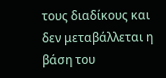τους διαδίκους και δεν μεταβάλλεται η βάση του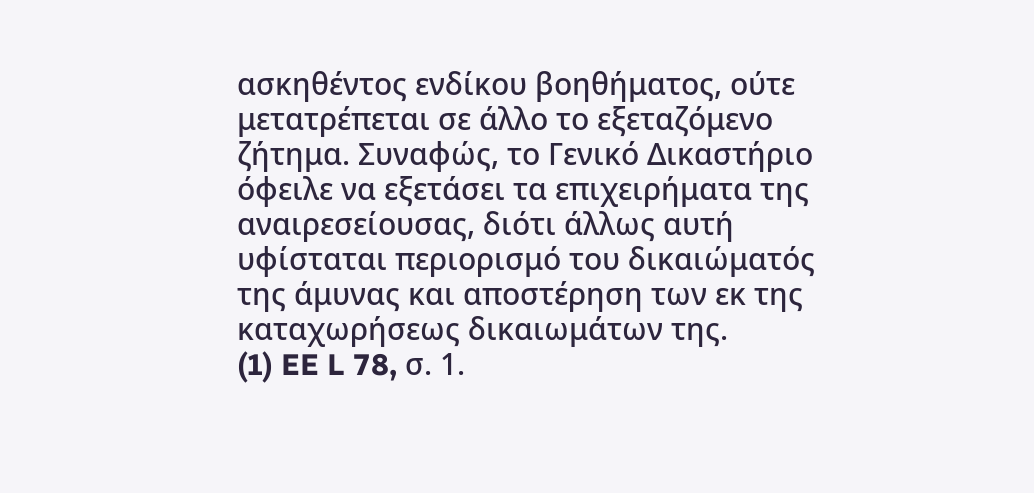ασκηθέντος ενδίκου βοηθήματος, ούτε μετατρέπεται σε άλλο το εξεταζόμενο ζήτημα. Συναφώς, το Γενικό Δικαστήριο όφειλε να εξετάσει τα επιχειρήματα της αναιρεσείουσας, διότι άλλως αυτή υφίσταται περιορισμό του δικαιώματός της άμυνας και αποστέρηση των εκ της καταχωρήσεως δικαιωμάτων της.
(1) EE L 78, σ. 1.